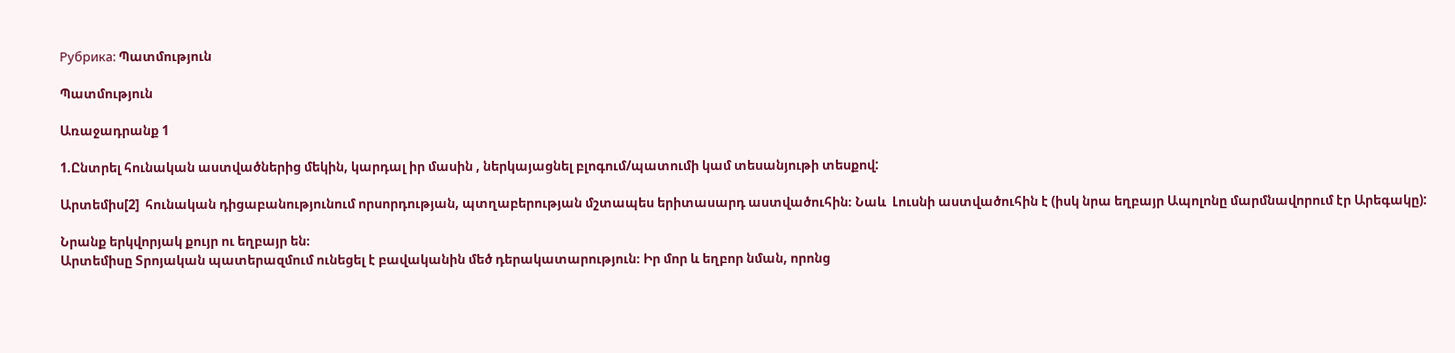Рубрика: Պատմություն

Պատմություն

Առաջադրանք 1

1.Ընտրել հունական աստվածներից մեկին, կարդալ իր մասին , ներկայացնել բլոգում/պատումի կամ տեսանյութի տեսքով:

Արտեմիս[2]  հունական դիցաբանությունում որսորդության, պտղաբերության մշտապես երիտասարդ աստվածուհին։ Նաև  Լուսնի աստվածուհին է (իսկ նրա եղբայր Ապոլոնը մարմնավորում էր Արեգակը):

Նրանք երկվորյակ քույր ու եղբայր են։
Արտեմիսը Տրոյական պատերազմում ունեցել է բավականին մեծ դերակատարություն։ Իր մոր և եղբոր նման, որոնց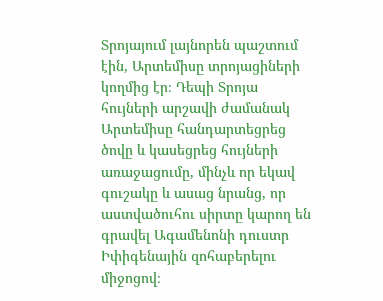Տրոյայում լայնորեն պաշտում էին, Արտեմիսը տրոյացիների կողմից էր։ Դեպի Տրոյա հույների արշավի ժամանակ Արտեմիսը հանդարտեցրեց ծովը և կասեցրեց հույների առաջացումը, մինչև որ եկավ գուշակը և ասաց նրանց, որ աստվածուհու սիրտը կարող են գրավել Ագամենոնի դուստր Իփիգենային զոհաբերելու միջոցով։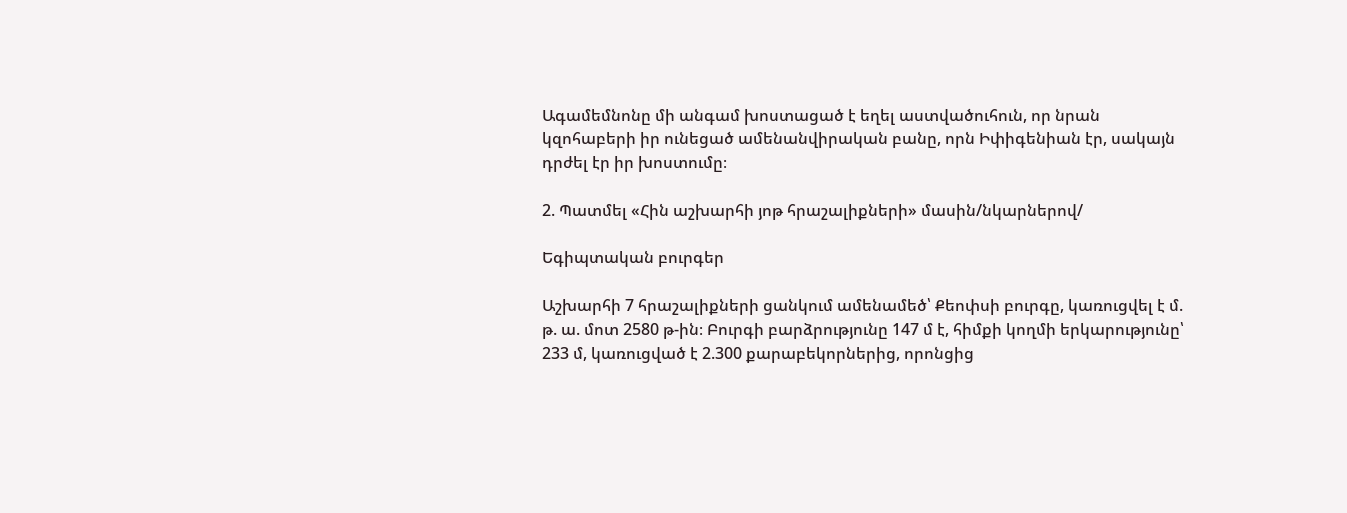Ագամեմնոնը մի անգամ խոստացած է եղել աստվածուհուն, որ նրան կզոհաբերի իր ունեցած ամենանվիրական բանը, որն Իփիգենիան էր, սակայն դրժել էր իր խոստումը։

2. Պատմել «Հին աշխարհի յոթ հրաշալիքների» մասին/նկարներով/

Եգիպտական բուրգեր

Աշխարհի 7 հրաշալիքների ցանկում ամենամեծ՝ Քեոփսի բուրգը, կառուցվել է մ. թ. ա. մոտ 2580 թ-ին։ Բուրգի բարձրությունը 147 մ է, հիմքի կողմի երկարությունը՝ 233 մ, կառուցված է 2.300 քարաբեկորներից, որոնցից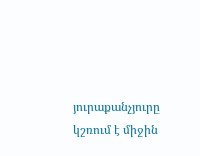յուրաքանչյուրը կշռում է միջին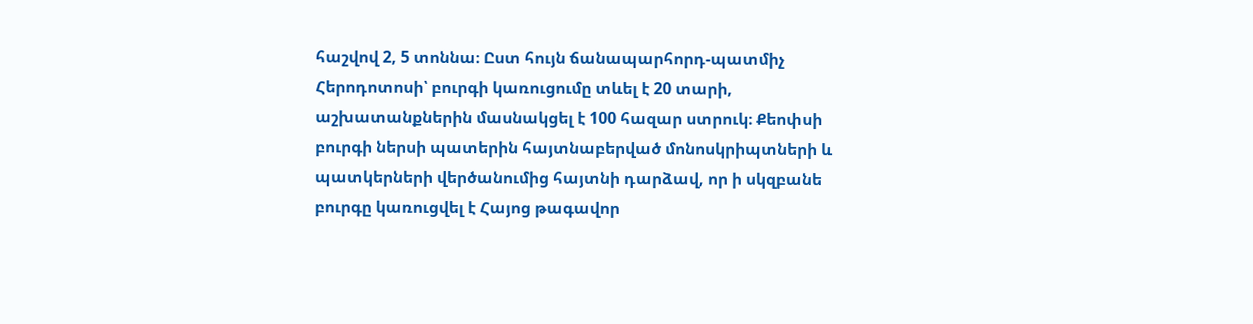հաշվով 2, 5 տոննա։ Ըստ հույն ճանապարհորդ-պատմիչ Հերոդոտոսի՝ բուրգի կառուցումը տևել է 20 տարի, աշխատանքներին մասնակցել է 100 հազար ստրուկ։ Քեոփսի բուրգի ներսի պատերին հայտնաբերված մոնոսկրիպտների և պատկերների վերծանումից հայտնի դարձավ, որ ի սկզբանե բուրգը կառուցվել է Հայոց թագավոր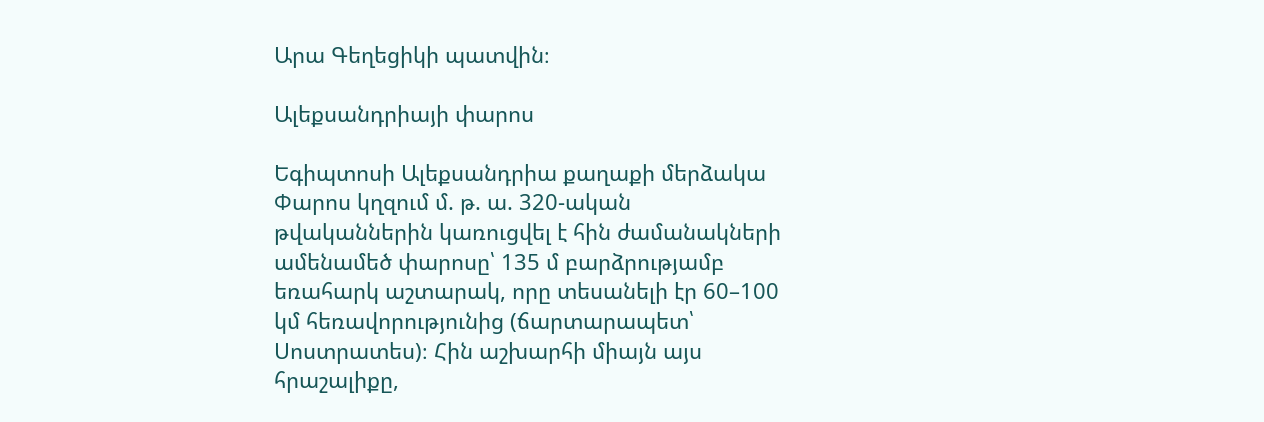Արա Գեղեցիկի պատվին։

Ալեքսանդրիայի փարոս

Եգիպտոսի Ալեքսանդրիա քաղաքի մերձակա Փարոս կղզում մ. թ. ա. 320-ական թվականներին կառուցվել է հին ժամանակների ամենամեծ փարոսը՝ 135 մ բարձրությամբ եռահարկ աշտարակ, որը տեսանելի էր 60–100 կմ հեռավորությունից (ճարտարապետ՝ Սոստրատես)։ Հին աշխարհի միայն այս հրաշալիքը,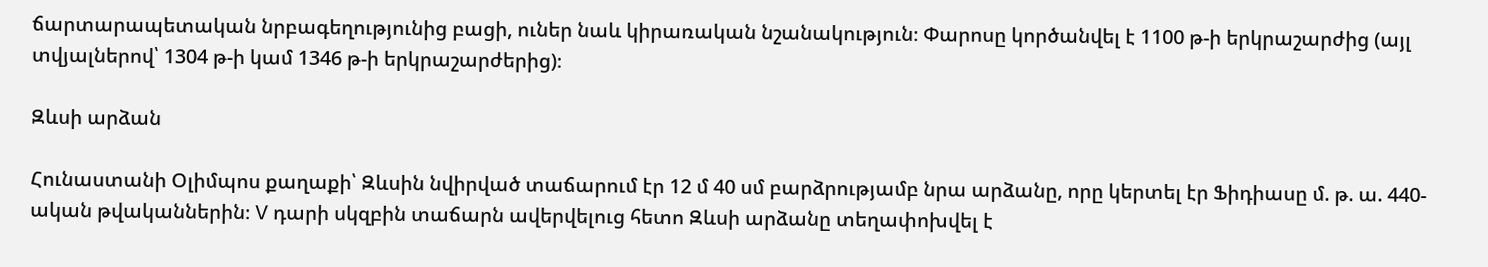ճարտարապետական նրբագեղությունից բացի, ուներ նաև կիրառական նշանակություն։ Փարոսը կործանվել է 1100 թ-ի երկրաշարժից (այլ տվյալներով՝ 1304 թ-ի կամ 1346 թ-ի երկրաշարժերից)։

Զևսի արձան

Հունաստանի Օլիմպոս քաղաքի՝ Զևսին նվիրված տաճարում էր 12 մ 40 սմ բարձրությամբ նրա արձանը, որը կերտել էր Ֆիդիասը մ. թ. ա. 440-ական թվականներին։ V դարի սկզբին տաճարն ավերվելուց հետո Զևսի արձանը տեղափոխվել է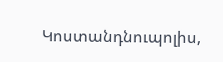Կոստանդնուպոլիս,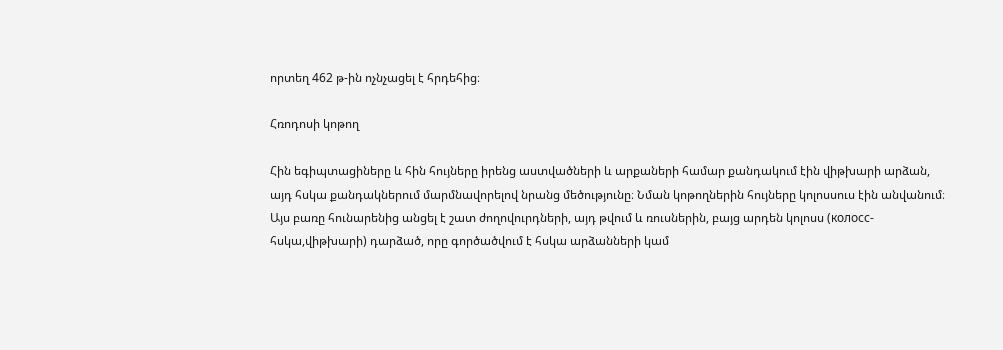որտեղ 462 թ-ին ոչնչացել է հրդեհից։

Հռոդոսի կոթող

Հին եգիպտացիները և հին հույները իրենց աստվածների և արքաների համար քանդակում էին վիթխարի արձան, այդ հսկա քանդակներում մարմնավորելով նրանց մեծությունը։ Նման կոթողներին հույները կոլոսսուս էին անվանում։ Այս բառը հունարենից անցել է շատ ժողովուրդների, այդ թվում և ռուսներին, բայց արդեն կոլոսս (колосс-հսկա,վիթխարի) դարձած, որը գործածվում է հսկա արձանների կամ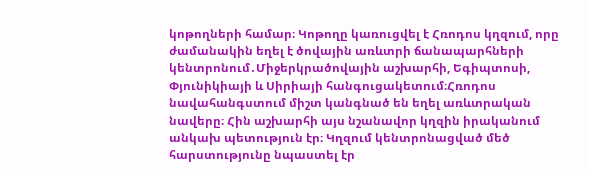կոթողների համար։ Կոթողը կառուցվել է Հռոդոս կղզում, որը ժամանակին եղել է ծովային առևտրի ճանապարհների կենտրոնում․Միջերկրածովային աշխարհի, Եգիպտոսի, Փյունիկիայի և Սիրիայի հանգուցակետում։Հռոդոս նավահանգստում միշտ կանգնած են եղել առևտրական նավերը։ Հին աշխարհի այս նշանավոր կղզին իրականում անկախ պետություն էր։ Կղզում կենտրոնացված մեծ հարստությունը նպաստել էր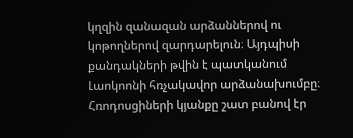կղզին զանազան արձաններով ու կոթողներով զարդարելուն։ Այդպիսի քանդակների թվին է պատկանում Լաոկոոնի հռչակավոր արձանախումբը։ Հռոդոսցիների կյանքը շատ բանով էր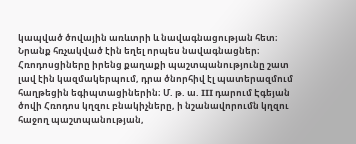կապված ծովային առևտրի և նավագնացության հետ։ Նրանք հռչակված էին եղել որպես նավագնացներ։ Հռոդոսցիները իրենց քաղաքի պաշտպանությունը շատ լավ էին կազմակերպում, դրա ծնորհիվ էլ պատերազմում հաղթեցին եգիպտացիներին։ Մ. թ. ա. III դարում Էգեյան ծովի Հռոդոս կղզու բնակիչները, ի նշանավորումն կղզու հաջող պաշտպանության,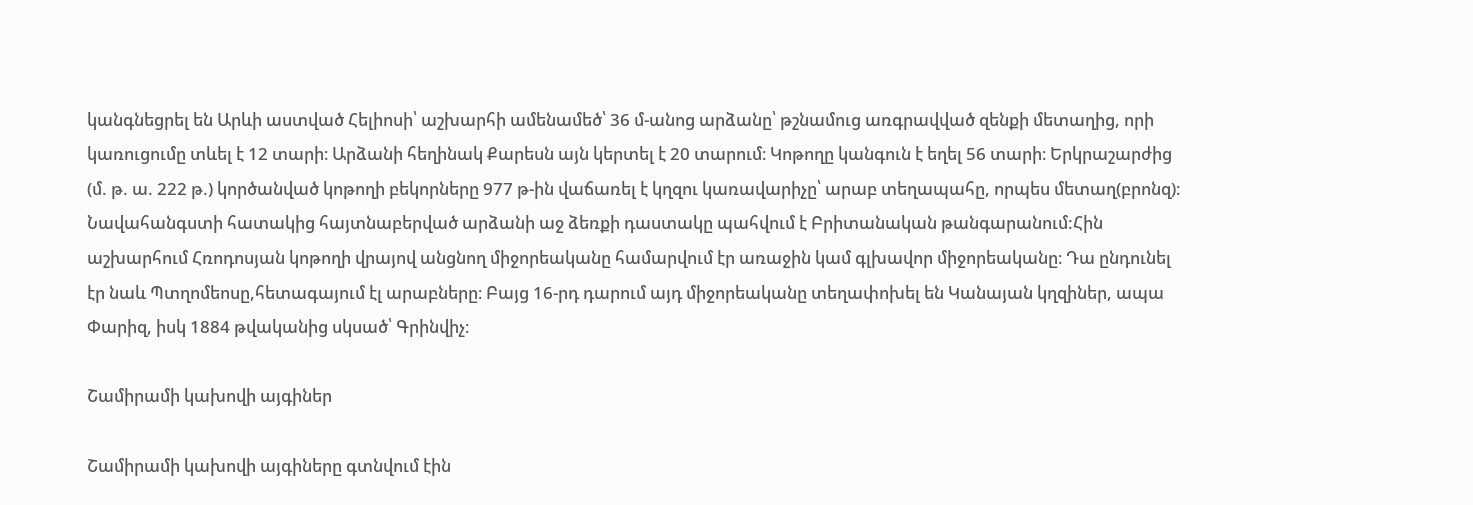կանգնեցրել են Արևի աստված Հելիոսի՝ աշխարհի ամենամեծ՝ 36 մ-անոց արձանը՝ թշնամուց առգրավված զենքի մետաղից, որի կառուցումը տևել է 12 տարի։ Արձանի հեղինակ Քարեսն այն կերտել է 20 տարում։ Կոթողը կանգուն է եղել 56 տարի։ Երկրաշարժից (մ. թ. ա. 222 թ.) կործանված կոթողի բեկորները 977 թ-ին վաճառել է կղզու կառավարիչը՝ արաբ տեղապահը, որպես մետաղ(բրոնզ)։ Նավահանգստի հատակից հայտնաբերված արձանի աջ ձեռքի դաստակը պահվում է Բրիտանական թանգարանում:Հին աշխարհում Հռոդոսյան կոթողի վրայով անցնող միջորեականը համարվում էր առաջին կամ գլխավոր միջորեականը։ Դա ընդունել էր նաև Պտղոմեոսը,հետագայում էլ արաբները։ Բայց 16-րդ դարում այդ միջորեականը տեղափոխել են Կանայան կղզիներ, ապա Փարիզ, իսկ 1884 թվականից սկսած՝ Գրինվիչ։

Շամիրամի կախովի այգիներ

Շամիրամի կախովի այգիները գտնվում էին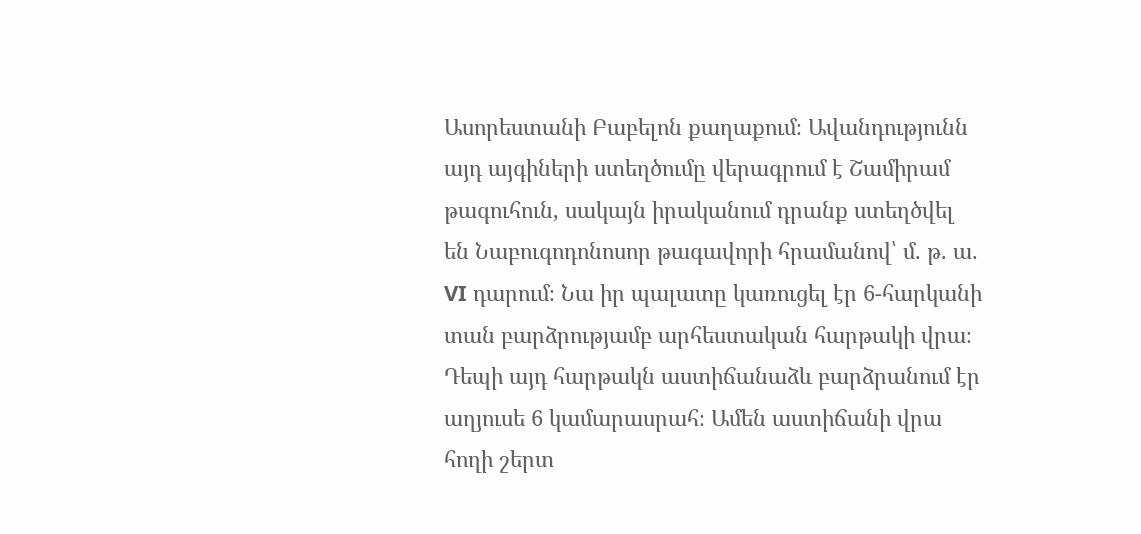Ասորեստանի Բաբելոն քաղաքում։ Ավանդությունն այդ այգիների ստեղծումը վերագրում է Շամիրամ թագուհուն, սակայն իրականում դրանք ստեղծվել են Նաբուգոդոնոսոր թագավորի հրամանով՝ մ. թ. ա. VI դարում։ Նա իր պալատը կառուցել էր 6-հարկանի տան բարձրությամբ արհեստական հարթակի վրա։ Դեպի այդ հարթակն աստիճանաձև բարձրանում էր աղյուսե 6 կամարասրահ։ Ամեն աստիճանի վրա հողի շերտ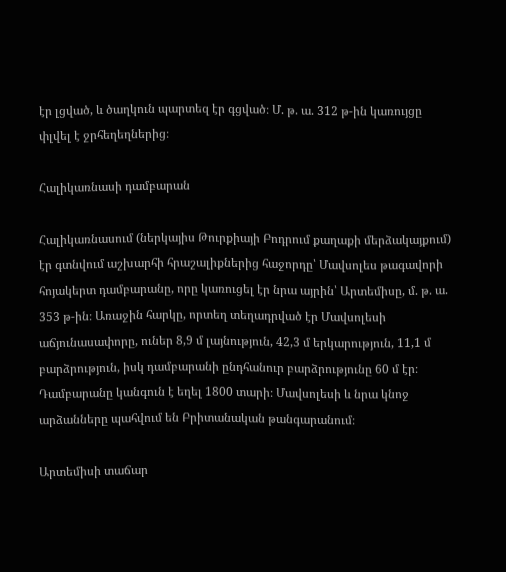էր լցված, և ծաղկուն պարտեզ էր գցված։ Մ. թ. ա. 312 թ-ին կառույցը փլվել է ջրհեղեղներից։

Հալիկառնասի դամբարան

Հալիկառնասում (ներկայիս Թուրքիայի Բոդրում քաղաքի մերձակայքում) էր գտնվում աշխարհի հրաշալիքներից հաջորդը՝ Մավսոլես թագավորի հոյակերտ դամբարանը, որը կառուցել էր նրա այրին՝ Արտեմիսը, մ. թ. ա. 353 թ-ին։ Առաջին հարկը, որտեղ տեղադրված էր Մավսոլեսի աճյունասափորը, ուներ 8,9 մ լայնություն, 42,3 մ երկարություն, 11,1 մ բարձրություն, իսկ դամբարանի ընդհանուր բարձրությունը 60 մ էր։ Դամբարանը կանգուն է եղել 1800 տարի։ Մավսոլեսի և նրա կնոջ արձանները պահվում են Բրիտանական թանգարանում։

Արտեմիսի տաճար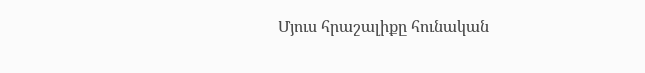Մյուս հրաշալիքը հունական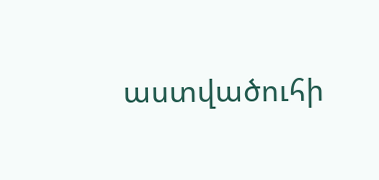աստվածուհի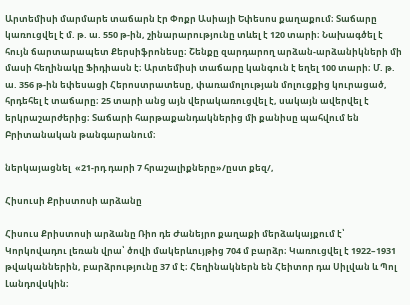Արտեմիսի մարմարե տաճարն էր Փոքր Ասիայի Եփեսոս քաղաքում։ Տաճարը կառուցվել է մ. թ. ա. 550 թ-ին, շինարարությունը տևել է 120 տարի։ Նախագծել է հույն ճարտարապետ Քերսիֆրոնեսը։ Շենքը զարդարող արձան-արձանիկների մի մասի հեղինակը Ֆիդիասն է։ Արտեմիսի տաճարը կանգուն է եղել 100 տարի։ Մ. թ. ա. 356 թ-ին եփեսացի Հերոստրատեսը, փառամոլության մոլուցքից կուրացած, հրդեհել է տաճարը։ 25 տարի անց այն վերակառուցվել է, սակայն ավերվել է երկրաշարժերից։ Տաճարի հարթաքանդակներից մի քանիսը պահվում են Բրիտանական թանգարանում։

ներկայացնել  «21-րդ դարի 7 հրաշալիքները»/ըստ քեզ/,

Հիսուսի Քրիստոսի արձանը

Հիսուս Քրիստոսի արձանը Ռիո դե Ժանեյրո քաղաքի մերձակայքում է՝ Կորկովադու լեռան վրա՝ ծովի մակերևույթից 704 մ բարձր։ Կառուցվել է 1922–1931 թվականներին, բարձրությունը 37 մ է։ Հեղինակներն են Հեիտոր դա Սիլվան և Պոլ Լանդովսկին։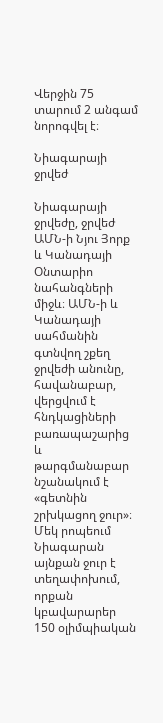Վերջին 75 տարում 2 անգամ նորոգվել է։

Նիագարայի ջրվեժ

Նիագարայի ջրվեժը, ջրվեժ ԱՄՆ-ի Նյու Յորք և Կանադայի Օնտարիո նահանգների միջև։ ԱՄՆ-ի և Կանադայի սահմանին գտնվող շքեղ ջրվեժի անունը, հավանաբար, վերցվում է հնդկացիների բառապաշարից և թարգմանաբար նշանակում է «գետնին շրխկացող ջուր»։ Մեկ րոպեում Նիագարան այնքան ջուր է տեղափոխում, որքան կբավարարեր 150 օլիմպիական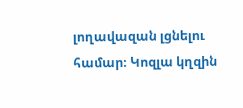լողավազան լցնելու համար։ Կոզլա կղզին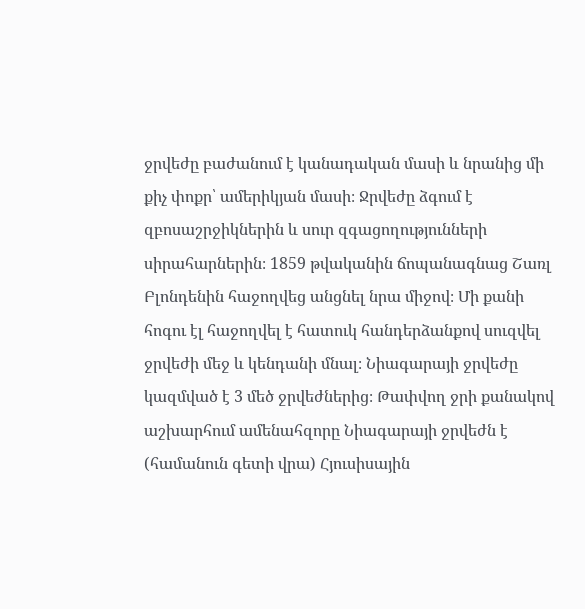ջրվեժը բաժանում է կանադական մասի և նրանից մի քիչ փոքր՝ ամերիկյան մասի։ Ջրվեժը ձգում է զբոսաշրջիկներին և սուր զգացողությունների սիրահարներին։ 1859 թվականին ճոպանագնաց Շառլ Բլոնդենին հաջողվեց անցնել նրա միջով։ Մի քանի հոգու էլ հաջողվել է հատուկ հանդերձանքով սուզվել ջրվեժի մեջ և կենդանի մնալ։ Նիագարայի ջրվեժը կազմված է 3 մեծ ջրվեժներից։ Թափվող ջրի քանակով աշխարհում ամենահզորը Նիագարայի ջրվեժն է (համանուն գետի վրա) Հյուսիսային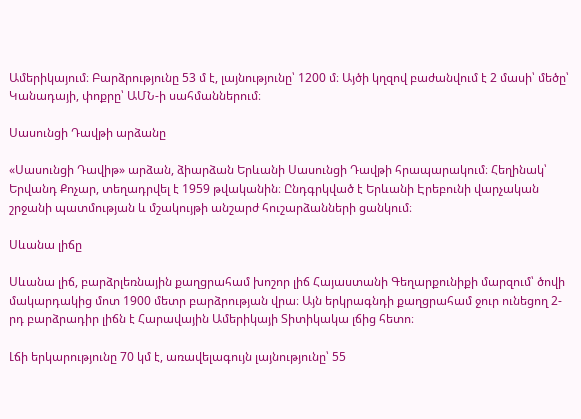Ամերիկայում։ Բարձրությունը 53 մ է, լայնությունը՝ 1200 մ։ Այծի կղզով բաժանվում է 2 մասի՝ մեծը՝ Կանադայի, փոքրը՝ ԱՄՆ-ի սահմաններում։

Սասունցի Դավթի արձանը

«Սասունցի Դավիթ» արձան, ձիարձան Երևանի Սասունցի Դավթի հրապարակում։ Հեղինակ՝ Երվանդ Քոչար, տեղադրվել է 1959 թվականին։ Ընդգրկված է Երևանի Էրեբունի վարչական շրջանի պատմության և մշակույթի անշարժ հուշարձանների ցանկում։

Սևանա լիճը

Սևանա լիճ, բարձրլեռնային քաղցրահամ խոշոր լիճ Հայաստանի Գեղարքունիքի մարզում՝ ծովի մակարդակից մոտ 1900 մետր բարձրության վրա։ Այն երկրագնդի քաղցրահամ ջուր ունեցող 2-րդ բարձրադիր լիճն է Հարավային Ամերիկայի Տիտիկակա լճից հետո։

Լճի երկարությունը 70 կմ է, առավելագույն լայնությունը՝ 55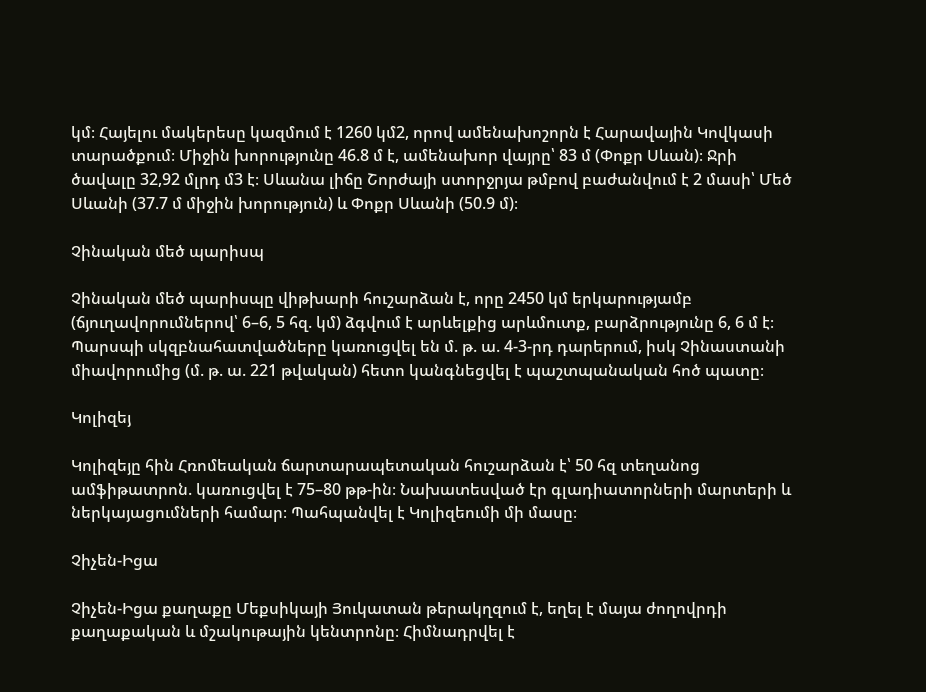կմ։ Հայելու մակերեսը կազմում է 1260 կմ2, որով ամենախոշորն է Հարավային Կովկասի տարածքում։ Միջին խորությունը 46.8 մ է, ամենախոր վայրը՝ 83 մ (Փոքր Սևան)։ Ջրի ծավալը 32,92 մլրդ մ3 է։ Սևանա լիճը Շորժայի ստորջրյա թմբով բաժանվում է 2 մասի՝ Մեծ Սևանի (37.7 մ միջին խորություն) և Փոքր Սևանի (50.9 մ)։

Չինական մեծ պարիսպ

Չինական մեծ պարիսպը վիթխարի հուշարձան է, որը 2450 կմ երկարությամբ (ճյուղավորումներով՝ 6–6, 5 հզ. կմ) ձգվում է արևելքից արևմուտք, բարձրությունը 6, 6 մ է։ Պարսպի սկզբնահատվածները կառուցվել են մ. թ. ա. 4-3-րդ դարերում, իսկ Չինաստանի միավորումից (մ. թ. ա. 221 թվական) հետո կանգնեցվել է պաշտպանական հոծ պատը։

Կոլիզեյ

Կոլիզեյը հին Հռոմեական ճարտարապետական հուշարձան է՝ 50 հզ տեղանոց ամֆիթատրոն. կառուցվել է 75–80 թթ-ին։ Նախատեսված էր գլադիատորների մարտերի և ներկայացումների համար։ Պահպանվել է Կոլիզեումի մի մասը։

Չիչեն-Իցա

Չիչեն-Իցա քաղաքը Մեքսիկայի Յուկատան թերակղզում է, եղել է մայա ժողովրդի քաղաքական և մշակութային կենտրոնը։ Հիմնադրվել է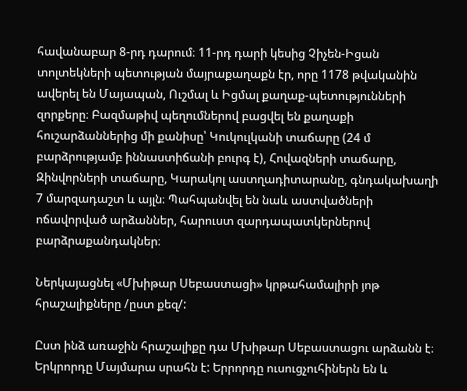հավանաբար 8-րդ դարում։ 11-րդ դարի կեսից Չիչեն-Իցան տոլտեկների պետության մայրաքաղաքն էր, որը 1178 թվականին ավերել են Մայապան, Ուշմալ և Իցմալ քաղաք-պետությունների զորքերը։ Բազմաթիվ պեղումներով բացվել են քաղաքի հուշարձաններից մի քանիսը՝ Կուկուլկանի տաճարը (24 մ բարձրությամբ իննաստիճանի բուրգ է), Հովազների տաճարը, Զինվորների տաճարը, Կարակոլ աստղադիտարանը, գնդակախաղի 7 մարզադաշտ և այլն։ Պահպանվել են նաև աստվածների ոճավորված արձաններ, հարուստ զարդապատկերներով բարձրաքանդակներ։

Ներկայացնել «Մխիթար Սեբաստացի» կրթահամալիրի յոթ հրաշալիքները /ըստ քեզ/:

Ըստ ինձ առաջին հրաշալիքը դա Մխիթար Սեբաստացու արձանն է։ Երկրորդը Մայմարա սրահն է: Երրորդը ուսուցչուհիներն են և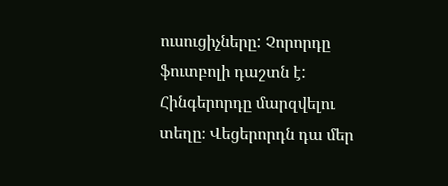ուսուցիչները: Չորորդը ֆուտբոլի դաշտն է: Հինգերորդը մարզվելու տեղը։ Վեցերորդն դա մեր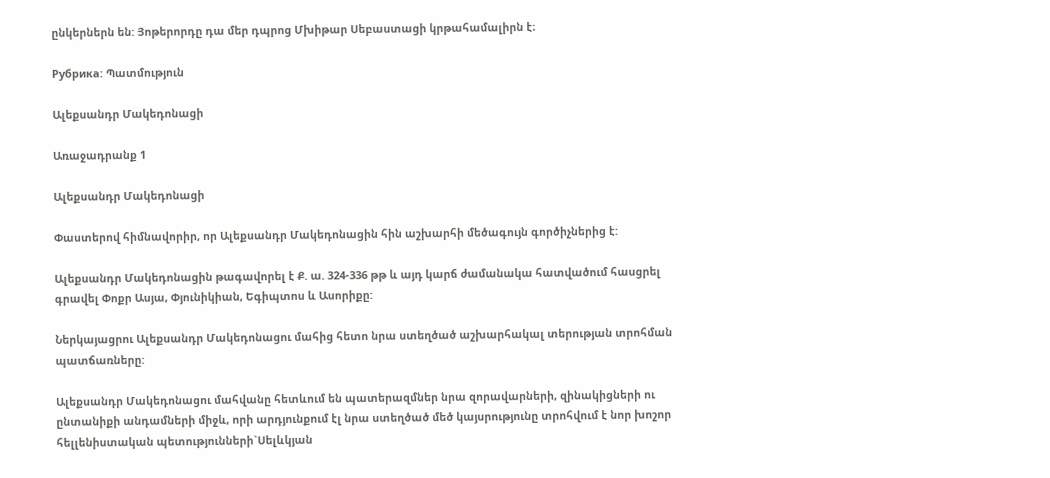ընկերներն են: Յոթերորդը դա մեր դպրոց Մխիթար Սեբաստացի կրթահամալիրն է։

Рубрика: Պատմություն

Ալեքսանդր Մակեդոնացի

Առաջադրանք 1

Ալեքսանդր Մակեդոնացի

Փաստերով հիմնավորիր, որ Ալեքսանդր Մակեդոնացին հին աշխարհի մեծագույն գործիչներից է:

Ալեքսանդր Մակեդոնացին թագավորել է Ք. ա. 324-336 թթ և այդ կարճ ժամանակա հատվածում հասցրել գրավել Փոքր Ասյա, Փյունիկիան, Եգիպտոս և Ասորիքը:

Ներկայացրու Ալեքսանդր Մակեդոնացու մահից հետո նրա ստեղծած աշխարհակալ տերության տրոհման պատճառները:

Ալեքսանդր Մակեդոնացու մահվանը հետևում են պատերազմներ նրա զորավարների, զինակիցների ու ընտանիքի անդամների միջև, որի արդյունքում էլ նրա ստեղծած մեծ կայսրությունը տրոհվում է նոր խոշոր հելլենիստական պետությունների`Սելևկյան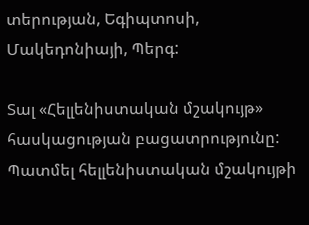տերության, Եգիպտոսի, Մակեդոնիայի, Պերգ:

Տալ «Հելլենիստական մշակույթ» հասկացության բացատրությունը: Պատմել հելլենիստական մշակույթի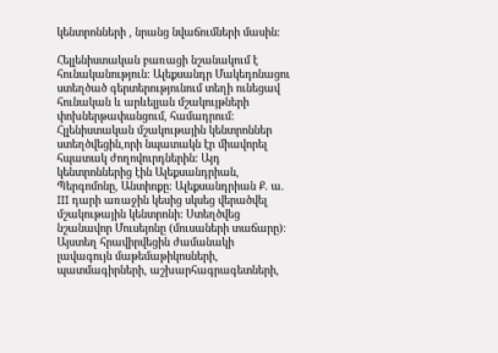կենտրոնների , նրանց նվաճումների մասին:

Հելլենիստական բառացի նշանակում է հունականություն: Ալեքսանդր Մակեդոնացու ստեղծած գերտերությունում տեղի ունեցավ հունական և արևելյան մշակույթների փոխներթափանցում, համադրում:
Հլլենիստական մշակութային կենտրոններ ստեղծվեցին,որի նպատակն էր միավորել հպատակ ժողովուրդներին: Այդ կենտրոններից էին Ալեքսանդրիան, Պերգոմոնը, Անտիոքը: Ալեքսանդրիան Ք. ա. III դարի առաջին կեսից սկսեց վերածվել մշակութային կենտրոնի: Ստեղծվեց նշանավոր Մուսեյոնը (մուսաների տաճարը): Այստեղ հրավիրվեցին ժամանակի լավագույն մաթեմաթիկոսների, պատմագիրների, աշխարհագրագետների,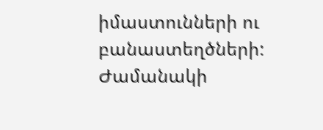իմաստունների ու բանաստեղծների: Ժամանակի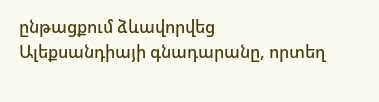ընթացքում ձևավորվեց Ալեքսանդիայի գնադարանը, որտեղ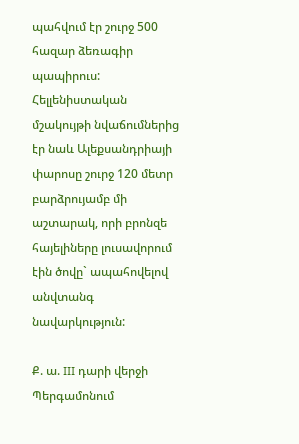պահվում էր շուրջ 500 հազար ձեռագիր պապիրուս:
Հելլենիստական մշակույթի նվաճումներից էր նաև Ալեքսանդրիայի փարոսը շուրջ 120 մետր բարձրույամբ մի աշտարակ, որի բրոնզե հայելիները լուսավորում էին ծովը` ապահովելով անվտանգ նավարկություն:

Ք. ա. III դարի վերջի Պերգամոնում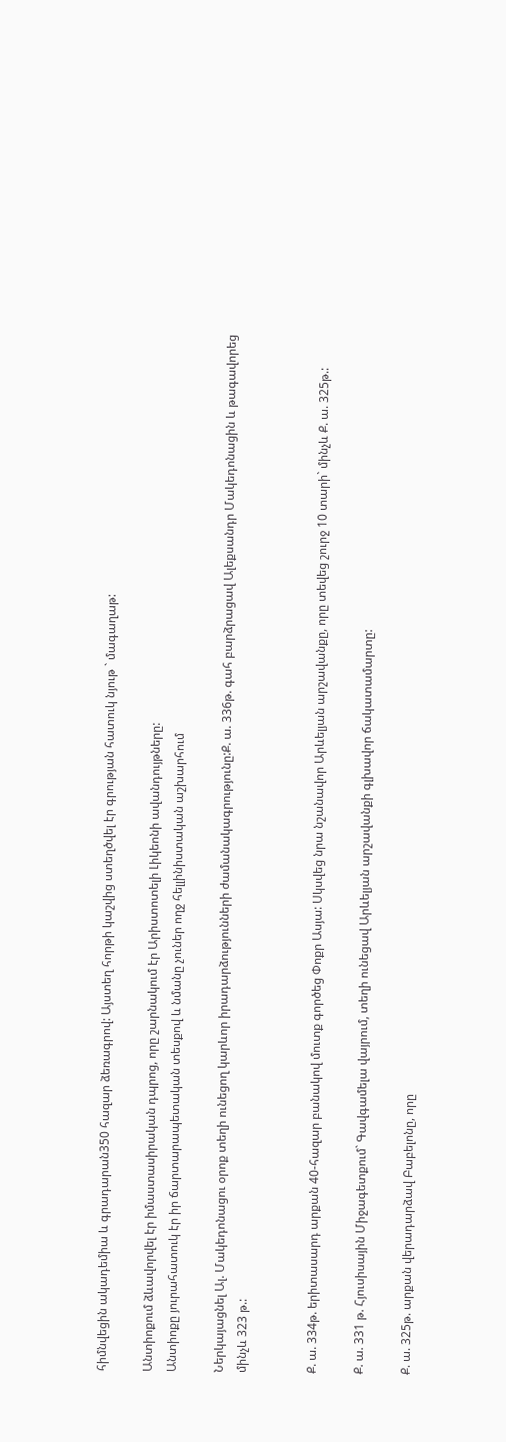հիմնվեցին ակադեմիա և գրադարան350 հազար ձեռագրով: Այստեղ հորթի կաշվից ստեղծվել էր գրության հատուկ նյութ ` մագաղաթ:

Անտիոքում ձևավորվել էր իմաստասիրական դպրոց, որը շարնակում էր Արիստոտելի Լիկեոնի ավանդույթները:
Անտիոքը յուրահատուկ էր իր ճարտարապետական տեսքով և նմանը չուներ ողջ հելլինիստական աշխարհում

Ներկայացնել Ալ. Մակեդոնացու օրոք տեղի ունեցող կարևոր իրադարձությունների ժամանակագրությունը:Ք. ա. 336թ. գահ բարձրացավ Ալեքսանդր Մակեդոնացին և թագավորեց մինչև 323 թ.:


Ք. ա. 334թ. երիտասարդ արքան 40-հազար բանակով մուտք գործեց Փոքր Ասյա: Սկսվեց նրա նշանավոր Արևելյան արշավանքը, որը տեվեց շուրջ 10 տարի` մինչև Ք. ա. 325թ.:

Ք. ա. 331 թ. Հյուսիսային Միջագետքում` Գավգամելա վայրում, տեղի ունեցավ Արևելյան արշավանքի գլխավոր ճակատամարտը:

Ք. ա. 325թ. արքան վերադարձավ Բաբելոնը, որը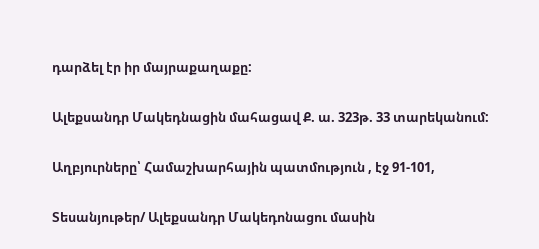դարձել էր իր մայրաքաղաքը:

Ալեքսանդր Մակեդնացին մահացավ Ք. ա. 323թ. 33 տարեկանում:

Աղբյուրները՝ Համաշխարհային պատմություն , էջ 91-101,

Տեսանյութեր/ Ալեքսանդր Մակեդոնացու մասին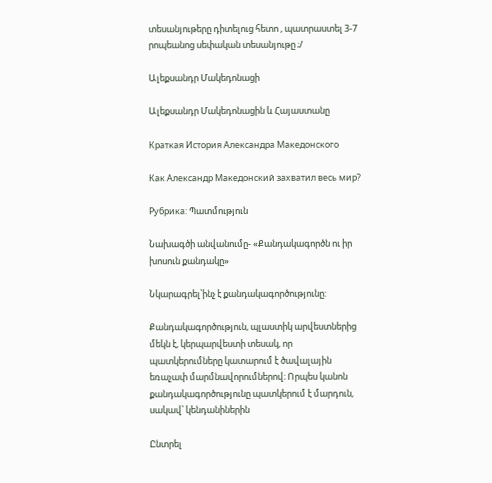տեսանյութերը դիտելուց հետո , պատրաստել 3-7 րոպեանոց սեփական տեսանյութը ;/

Ալեքսանդր Մակեդոնացի

Ալեքսանդր Մակեդոնացին և Հայաստանը

Краткая История Александра Македонского

Как Александр Македонский захватил весь мир?

Рубрика: Պատմություն

Նախագծի անվանումը- «Քանդակագործն ու իր խոսուն քանդակը»

Նկարագրել՝ինչ է քանդակագործությունը:

Քանդակագործություն, պլաստիկ արվեստներից մեկն է, կերպարվեստի տեսակ, որ պատկերումները կատարում է ծավալային եռաչափ մարմնավորումներով։ Որպես կանոն քանդակագործությունը պատկերում է մարդուն, սակավ՝ կենդանիներին

Ընտրել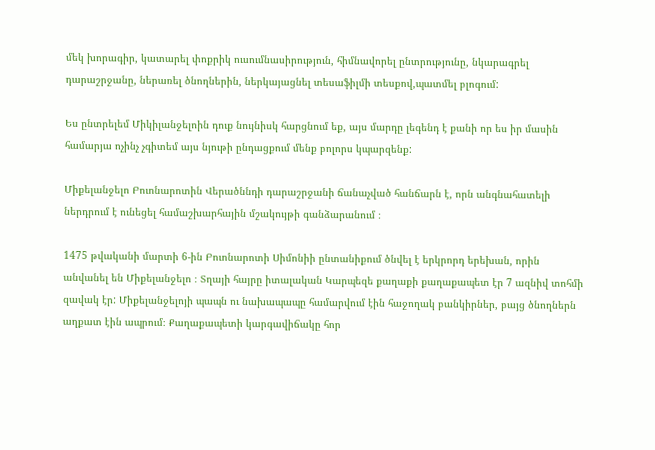մեկ խորագիր, կատարել փոքրիկ ուսումնասիրություն, հիմնավորել ընտրությունը, նկարագրել դարաշրջանը, ներառել ծնողներին, ներկայացնել տեսաֆիլմի տեսքով,պատմել բլոգում:

Ես ընտրելեմ Միկիլանջելոին դուք նույնիսկ հարցնում եք, այս մարդը լեգենդ է քանի որ ես իր մասին համարյա ոչինչ չգիտեմ այս նյութի ընդացքում մենք բոլորս կպարզենք:

Միքելանջելո Բուոնարոտին Վերածննդի դարաշրջանի ճանաչված հանճարն է, որն անգնահատելի ներդրում է ունեցել համաշխարհային մշակույթի գանձարանում ։

1475 թվականի մարտի 6-ին Բուոնարոտի Սիմոնիի ընտանիքում ծնվել է երկրորդ երեխան, որին անվանել են Միքելանջելո ։ Տղայի հայրը իտալական Կարպեզե քաղաքի քաղաքապետ էր 7 ազնիվ տոհմի զավակ էր: Միքելանջելոյի պապն ու նախապապը համարվում էին հաջողակ բանկիրներ, բայց ծնողներն աղքատ էին ապրում։ Քաղաքապետի կարգավիճակը հոր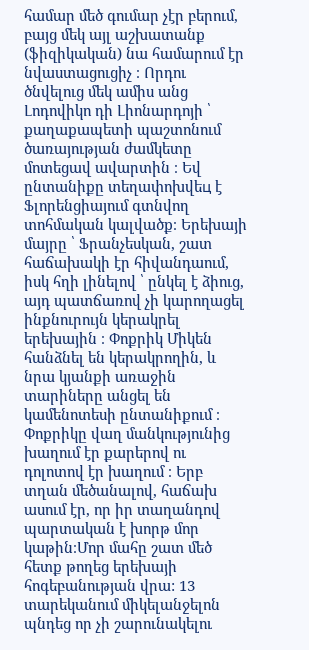համար մեծ գումար չէր բերում, բայց մեկ այլ աշխատանք (ֆիզիկական) նա համարում էր նվաստացուցիչ ։ Որդու ծնվելուց մեկ ամիս անց Լոդովիկո դի Լիոնարդոյի ՝ քաղաքապետի պաշտոնում ծառայության ժամկետը մոտեցավ ավարտին ։ Եվ ընտանիքը տեղափոխվեц է Ֆլորենցիայում գտնվող տոհմական կալվածք։ Երեխայի մայրը ՝ Ֆրանչեսկան, շատ հաճախակի էր հիվանդաում, իսկ հղի լինելով ՝ ընկել է ձիուց, այդ պատճառով չի կարողացել ինքնուրույն կերակրել երեխային ։ Փոքրիկ Միկեն հանձնել են կերակրողին, և նրա կյանքի առաջին տարիները անցել են կամենոտեսի ընտանիքում ։ Փոքրիկը վաղ մանկությունից խաղում էր քարերով ու դոլոտով էր խաղում ։ Երբ տղան մեծանալով, հաճախ ասում էր, որ իր տաղանդով պարտական է խորթ մոր կաթին։Մոր մահը շատ մեծ հետք թողեց երեխայի հոգեբանության վրա: 13 տարեկանում միկելանջելոն պնդեց որ չի շարունակելու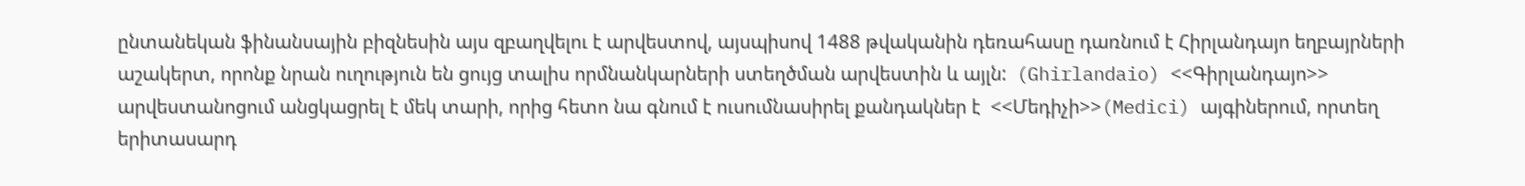ընտանեկան ֆինանսային բիզնեսին այս զբաղվելու է արվեստով, այսպիսով 1488 թվականին դեռահասը դառնում է Հիրլանդայո եղբայրների աշակերտ, որոնք նրան ուղություն են ցույց տալիս որմնանկարների ստեղծման արվեստին և այլն:  (Ghirlandaio) <<Գիրլանդայո>> արվեստանոցում անցկացրել է մեկ տարի, որից հետո նա գնում է ուսումնասիրել քանդակներ է  <<Մեդիչի>>(Medici) այգիներում, որտեղ  երիտասարդ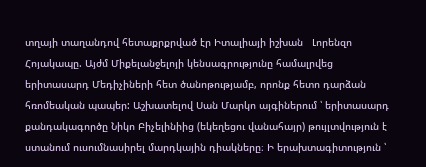տղայի տաղանդով հետաքրքրված էր Իտալիայի իշխան   Լորենզո Հոյակապը. Այժմ Միքելանջելոյի կենսագրությունը համալրվեց երիտասարդ Մեդիչիների հետ ծանոթությամբ, որոնք հետո դարձան հռոմեական պապեր: Աշխատելով Սան Մարկո այգիներում ՝ երիտասարդ քանդակագործը Նիկո Բիչելինիից (եկեղեցու վանահայր) թույլտվություն է ստանում ուսումնասիրել մարդկային դիակները։ Ի երախտագիտություն ՝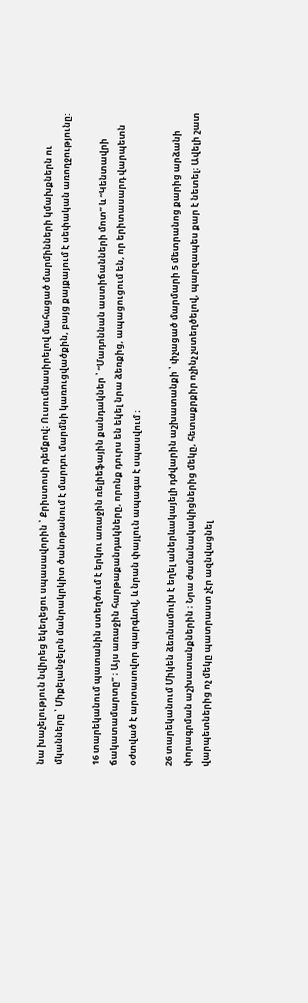նա խաչելություն նվիրեց եկեղեցու սպասավորին ՝ Քրիստոսի դեմքով։ Ուսումնասիրելով մահացած մարմինների կմախքներն ու մկանները ՝ Միքելանջելոն մանրակրկիտ ծանոթանում է մարդու մարմնի կառուցվածքին, բայց քայքայում է սեփական առողջությունը:

16 տարեկանում պատանին ստեղծում է երկու առաջին ռելիեֆային քանդակներ ՝ “Մադոննան աստիճանների մոտ” և “Կենտավրի ճակատամարտը” ։ Այս առաջին հարթաքանդակները, որոնք դուրս են եկել նրա ձեռքից, ապացուցում են, որ երիտասարդ վարպետն օժտված է արտասովոր պարգևով, և նրան փայլուն ապագա է սպասվում ։

26 տարեկանում Միկեն ձեռնամուխ է եղել աներևակայելի դժվարին աշխատանքի ՝ փչացած մարմարի 5 մետրանոց քարից արձանի փորագրման աշխատանքներին ։ Նրա ժամանակակիցներից մեկը, հետաքրքիր ոչինչ չստեղծելով, պարզապես քար է նետել։ Ավելի շատ վարպետներից ոչ մեկը պատրաստ չէր ազնվացնել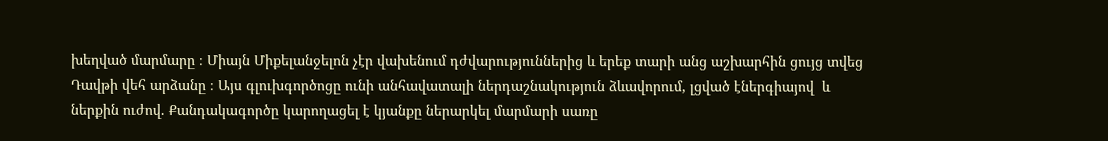խեղված մարմարը ։ Միայն Միքելանջելոն չէր վախենում դժվարություններից և երեք տարի անց աշխարհին ցույց տվեց Դավթի վեհ արձանը ։ Այս գլուխգործոցը ունի անհավատալի ներդաշնակություն ձևավորում, լցված էներգիայով  և ներքին ուժով. Քանդակագործը կարողացել է կյանքը ներարկել մարմարի սառը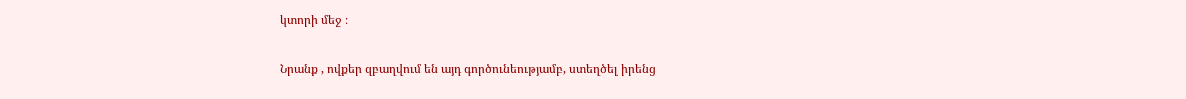կտորի մեջ ։

Նրանք , ովքեր զբաղվում են այդ գործունեությամբ, ստեղծել իրենց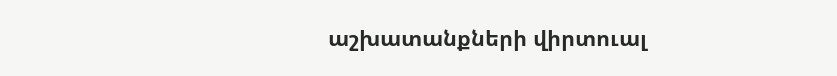աշխատանքների վիրտուալ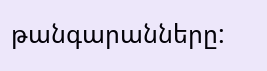թանգարանները: